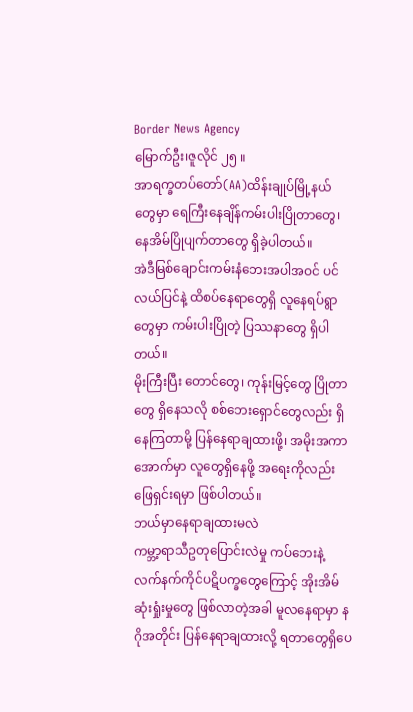Border News Agency
မြောက်ဦး၊ဇူလိုင် ၂၅ ။
အာရက္ခတပ်တော်(AA)ထိန်းချုပ်မြို့နယ်တွေမှာ ရေကြီးနေချိန်ကမ်းပါးပြိုတာတွေ၊ နေအိမ်ပြိုပျက်တာတွေ ရှိခဲ့ပါတယ်။
အဲဒီမြစ်ချောင်းကမ်းနံဘေးအပါအဝင် ပင်လယ်ပြင်နဲ့ ထိစပ်နေရာတွေရှိ လူနေရပ်ရွာတွေမှာ ကမ်းပါးပြိုတဲ့ ပြဿနာတွေ ရှိပါတယ်။
မိုးကြီးပြီး တောင်တွေ၊ ကုန်းမြင့်တွေ ပြိုတာတွေ ရှိနေသလို စစ်ဘေးရှောင်တွေလည်း ရှိနေကြတာမို့ ပြန်နေရာချထားဖို့၊ အမိုးအကာအောက်မှာ လူတွေရှိနေဖို့ အရေးကိုလည်း ဖြေရှင်းရမှာ ဖြစ်ပါတယ်။
ဘယ်မှာနေရာချထားမလဲ
ကမ္ဘာ့ရာသီဥတုပြောင်းလဲမှု ကပ်ဘေးနဲ့ လက်နက်ကိုင်ပဋိပက္ခတွေကြောင့် အိုးအိမ်ဆုံးရှုံးမှုတွေ ဖြစ်လာတဲ့အခါ မူလနေရာမှာ နဂိုအတိုင်း ပြန်နေရာချထားလို့ ရတာတွေရှိပေ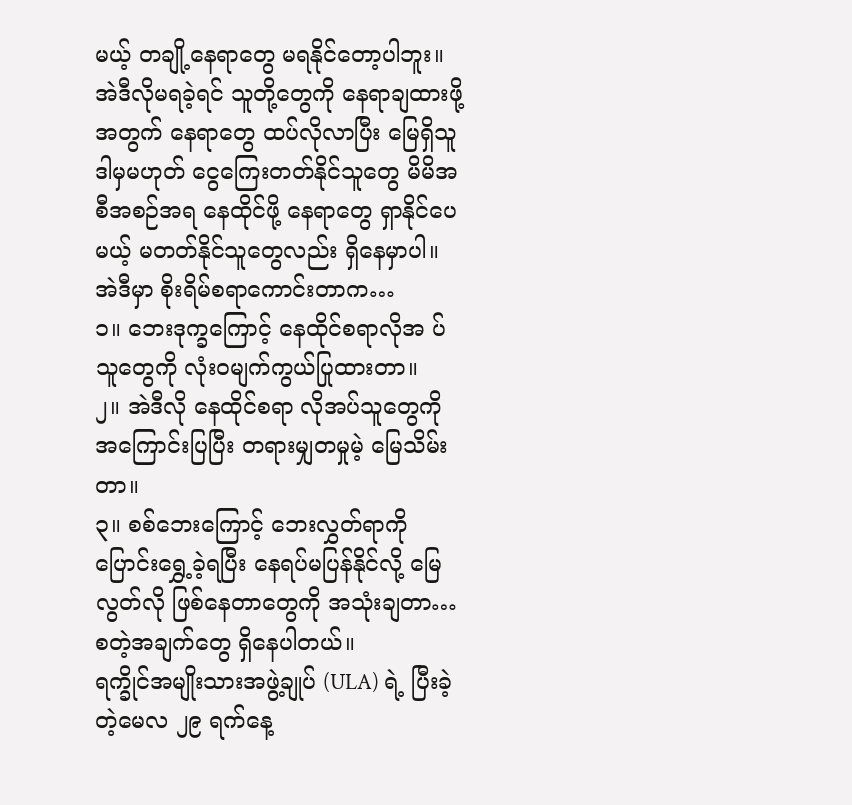မယ့် တချို့နေရာတွေ မရနိုင်တော့ပါဘူး။
အဲဒီလိုမရခဲ့ရင် သူတို့တွေကို နေရာချထားဖို့အတွက် နေရာတွေ ထပ်လိုလာပြီး မြေရှိသူ ဒါမှမဟုတ် ငွေကြေးတတ်နိုင်သူတွေ မိမိအစီအစဉ်အရ နေထိုင်ဖို့ နေရာတွေ ရှာနိုင်ပေမယ့် မတတ်နိုင်သူတွေလည်း ရှိနေမှာပါ။
အဲဒီမှာ စိုးရိမ်စရာကောင်းတာက…
၁။ ဘေးဒုက္ခကြောင့် နေထိုင်စရာလိုအ ပ်သူတွေကို လုံးဝမျက်ကွယ်ပြုထားတာ။
၂။ အဲဒီလို နေထိုင်စရာ လိုအပ်သူတွေကို အကြောင်းပြပြီး တရားမျှတမှုမဲ့ မြေသိမ်းတာ။
၃။ စစ်ဘေးကြောင့် ဘေးလွှတ်ရာကို ပြောင်းရွှေ့ခဲ့ရပြီး နေရပ်မပြန်နိုင်လို့ မြေလွတ်လို ဖြစ်နေတာတွေကို အသုံးချတာ… စတဲ့အချက်တွေ ရှိနေပါတယ်။
ရက္ခိုင်အမျိုးသားအဖွဲ့ချုပ် (ULA) ရဲ့ ပြီးခဲ့တဲ့မေလ ၂၉ ရက်နေ့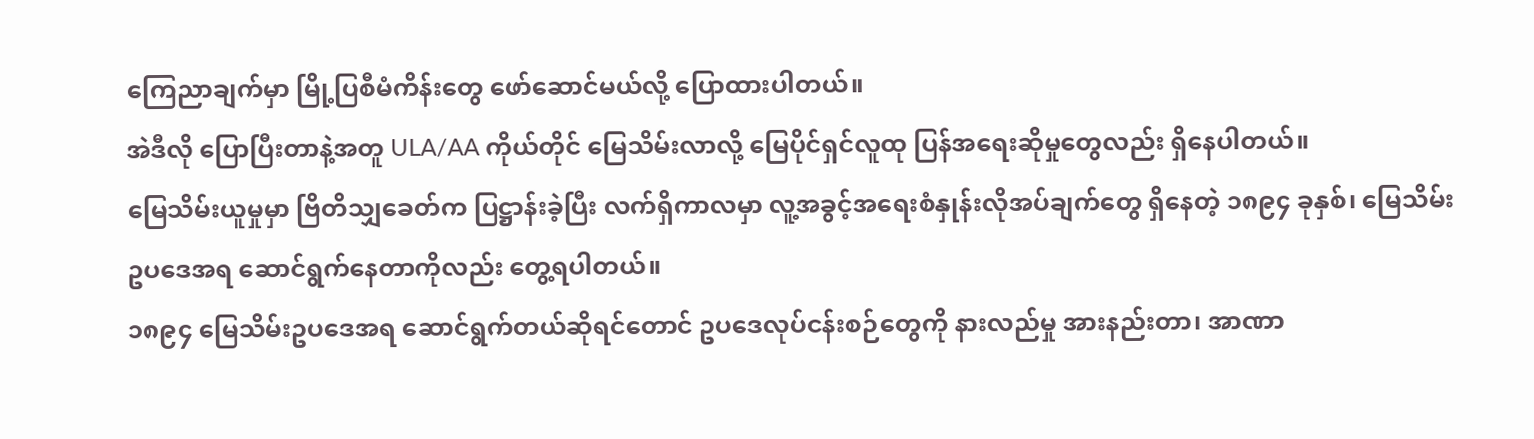ကြေညာချက်မှာ မြို့ပြစီမံကိန်းတွေ ဖော်ဆောင်မယ်လို့ ပြောထားပါတယ်။
အဲဒီလို ပြောပြီးတာနဲ့အတူ ULA/AA ကိုယ်တိုင် မြေသိမ်းလာလို့ မြေပိုင်ရှင်လူထု ပြန်အရေးဆိုမှုတွေလည်း ရှိနေပါတယ်။
မြေသိမ်းယူမှုမှာ ဗြိတိသျှခေတ်က ပြဋ္ဌာန်းခဲ့ပြီး လက်ရှိကာလမှာ လူ့အခွင့်အရေးစံနှုန်းလိုအပ်ချက်တွေ ရှိနေတဲ့ ၁၈၉၄ ခုနှစ်၊ မြေသိမ်းဥပဒေအရ ဆောင်ရွက်နေတာကိုလည်း တွေ့ရပါတယ်။
၁၈၉၄ မြေသိမ်းဥပဒေအရ ဆောင်ရွက်တယ်ဆိုရင်တောင် ဥပဒေလုပ်ငန်းစဉ်တွေကို နားလည်မှု အားနည်းတာ၊ အာဏာ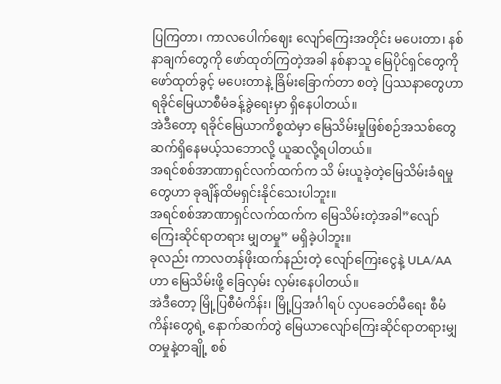ပြကြတာ၊ ကာလပေါက်ဈေး လျော်ကြေးအတိုင်း မပေးတာ၊ နစ်နာချက်တွေကို ဖော်ထုတ်ကြတဲ့အခါ နစ်နာသူ မြေပိုင်ရှင်တွေကို ဖော်ထုတ်ခွင့် မပေးတာနဲ့ ခြိမ်းခြောက်တာ စတဲ့ ပြဿနာတွေဟာ ရခိုင်မြေယာစီမံခန့်ခွဲရေးမှာ ရှိနေပါတယ်။
အဲဒီတော့ ရခိုင်မြေယာကိစ္စထဲမှာ မြေသိမ်းမှုဖြစ်စဉ်အသစ်တွေ ဆက်ရှိနေမယ့်သဘောလို့ ယူဆလို့ရပါတယ်။
အရင်စစ်အာဏာရှင်လက်ထက်က သိ မ်းယူခဲ့တဲ့မြေသိမ်းခံရမှုတွေဟာ ခုချိန်ထိမရှင်းနိုင်သေးပါဘူး။
အရင်စစ်အာဏာရှင်လက်ထက်က မြေသိမ်းတဲ့အခါ”လျော်ကြေးဆိုင်ရာတရား မျှတမှု” မရှိခဲ့ပါဘူး။
ခုလည်း ကာလတန်ဖိုးထက်နည်းတဲ့ လျော်ကြေးငွေနဲ့ ULA/AA ဟာ မြေသိမ်းဖို့ ခြေလှမ်း လှမ်းနေပါတယ်။
အဲဒီတော့ မြို့ပြစီမံကိန်း၊ မြို့ပြအင်္ဂါရပ် လှပခေတ်မီရေး စီမံကိန်းတွေရဲ့ နောက်ဆက်တွဲ မြေယာလျော်ကြေးဆိုင်ရာတရားမျှတမှုနဲ့တချို့ စစ်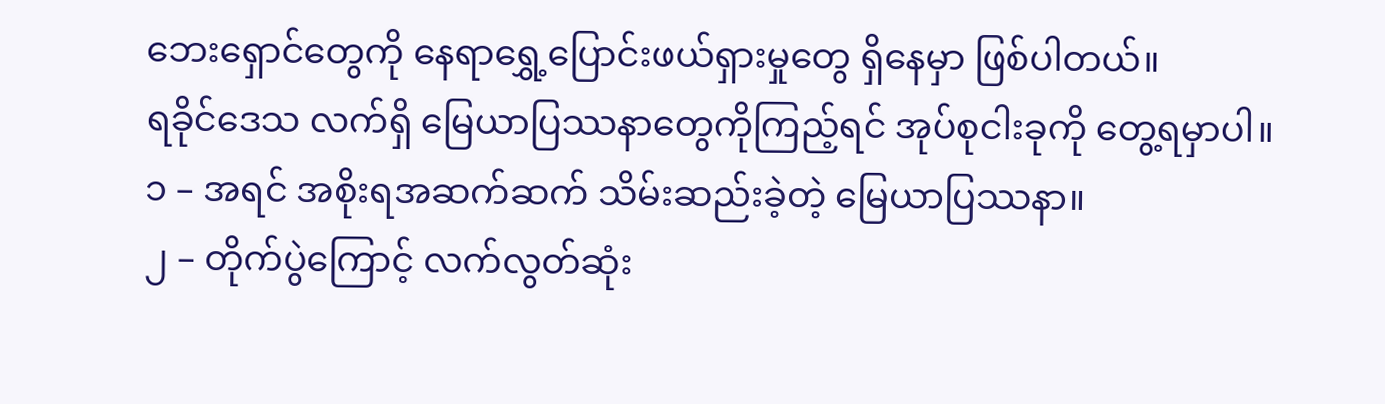ဘေးရှောင်တွေကို နေရာရွှေ့ပြောင်းဖယ်ရှားမှုတွေ ရှိနေမှာ ဖြစ်ပါတယ်။
ရခိုင်ဒေသ လက်ရှိ မြေယာပြဿနာတွေကိုကြည့်ရင် အုပ်စုငါးခုကို တွေ့ရမှာပါ။
၁ – အရင် အစိုးရအဆက်ဆက် သိမ်းဆည်းခဲ့တဲ့ မြေယာပြဿနာ။
၂ – တိုက်ပွဲကြောင့် လက်လွတ်ဆုံး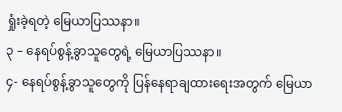ရှုံးခဲ့ရတဲ့ မြေယာပြဿနာ။
၃ – နေရပ်စွန့်ခွာသူတွေရဲ့ မြေယာပြဿနာ။
၄- နေရပ်စွန့်ခွာသူတွေကို ပြန်နေရာချထားရေးအတွက် မြေယာ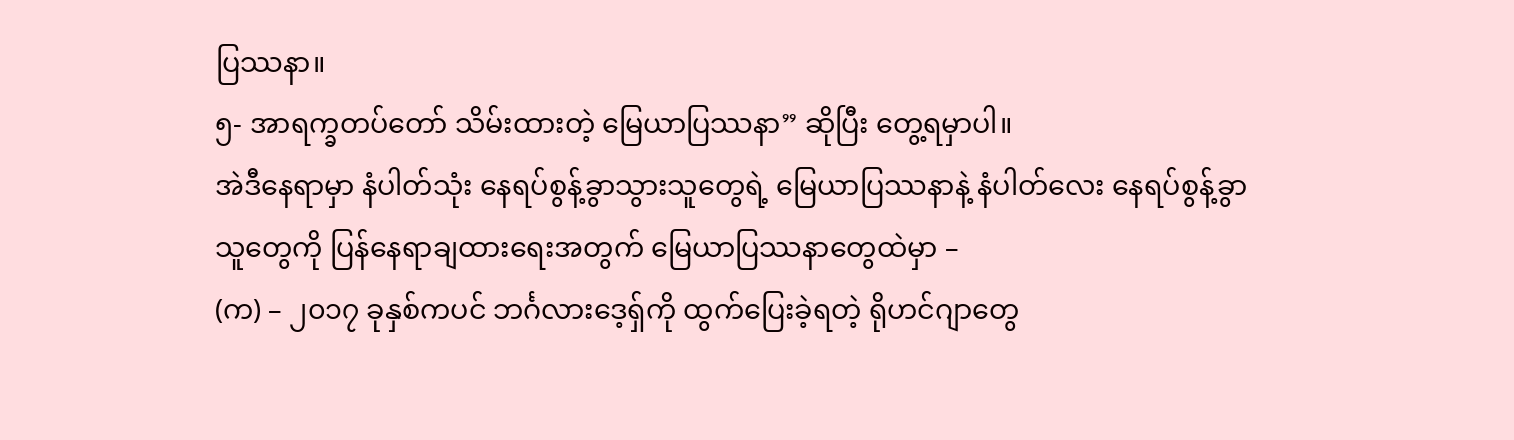ပြဿနာ။
၅- အာရက္ခတပ်တော် သိမ်းထားတဲ့ မြေယာပြဿနာ” ဆိုပြီး တွေ့ရမှာပါ။
အဲဒီနေရာမှာ နံပါတ်သုံး နေရပ်စွန့်ခွာသွားသူတွေရဲ့ မြေယာပြဿနာနဲ့ နံပါတ်လေး နေရပ်စွန့်ခွာသူတွေကို ပြန်နေရာချထားရေးအတွက် မြေယာပြဿနာတွေထဲမှာ –
(က) – ၂၀၁၇ ခုနှစ်ကပင် ဘင်္ဂလားဒေ့ရှ်ကို ထွက်ပြေးခဲ့ရတဲ့ ရိုဟင်ဂျာတွေ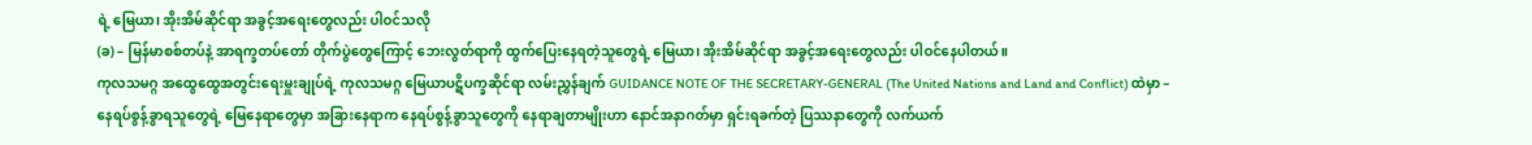ရဲ့ မြေယာ၊ အိုးအိမ်ဆိုင်ရာ အခွင့်အရေးတွေလည်း ပါဝင်သလို
(ခ) – မြန်မာစစ်တပ်နဲ့ အာရက္ခတပ်တော် တိုက်ပွဲတွေကြောင့် ဘေးလွတ်ရာကို ထွက်ပြေးနေရတဲ့သူတွေရဲ့ မြေယာ၊ အိုးအိမ်ဆိုင်ရာ အခွင့်အရေးတွေလည်း ပါဝင်နေပါတယ်။
ကုလသမဂ္ဂ အထွေထွေအတွင်းရေးမှူးချုပ်ရဲ့ ကုလသမဂ္ဂ မြေယာပဋိပက္ခဆိုင်ရာ လမ်းညွှန်ချက် GUIDANCE NOTE OF THE SECRETARY-GENERAL (The United Nations and Land and Conflict) ထဲမှာ –
နေရပ်စွန့်ခွာရသူတွေရဲ့ မြေနေရာတွေမှာ အခြားနေရာက နေရပ်စွန့်ခွာသူတွေကို နေရာချတာမျိုးဟာ နောင်အနာဂတ်မှာ ရှင်းရခက်တဲ့ ပြဿနာတွေကို လက်ယက်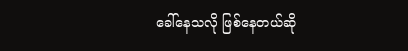ခေါ်နေသလို ဖြစ်နေတယ်ဆို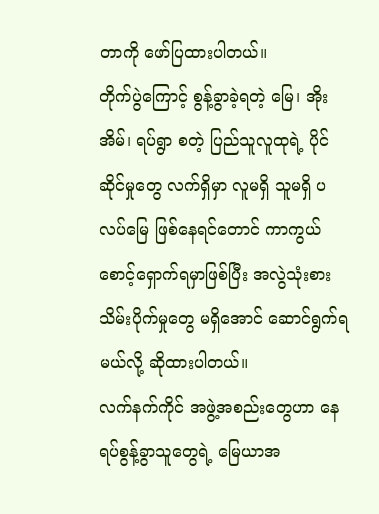တာကို ဖော်ပြထားပါတယ်။
တိုက်ပွဲကြောင့် စွန့်ခွာခဲ့ရတဲ့ မြေ၊ အိုးအိမ်၊ ရပ်ရွာ စတဲ့ ပြည်သူလူထုရဲ့ ပိုင်ဆိုင်မှုတွေ လက်ရှိမှာ လူမရှိ သူမရှိ ပလပ်မြေ ဖြစ်နေရင်တောင် ကာကွယ်စောင့်ရှောက်ရမှာဖြစ်ပြီး အလွဲသုံးစား သိမ်းပိုက်မှုတွေ မရှိအောင် ဆောင်ရွက်ရမယ်လို့ ဆိုထားပါတယ်။
လက်နက်ကိုင် အဖွဲ့အစည်းတွေဟာ နေရပ်စွန့်ခွာသူတွေရဲ့ မြေယာအ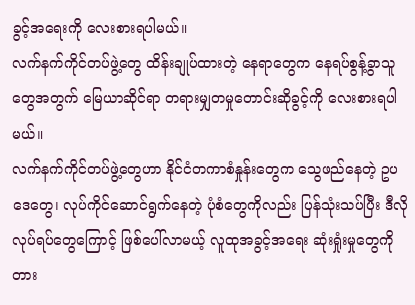ခွင့်အရေးကို လေးစားရပါမယ်။
လက်နက်ကိုင်တပ်ဖွဲ့တွေ ထိန်းချုပ်ထားတဲ့ နေရာတွေက နေရပ်စွန့်ခွာသူတွေအတွက် မြေယာဆိုင်ရာ တရားမျှတမှုတောင်းဆိုခွင့်ကို လေးစားရပါမယ်။
လက်နက်ကိုင်တပ်ဖွဲ့တွေဟာ နိုင်ငံတကာစံနှုန်းတွေက သွေဖည်နေတဲ့ ဥပဒေတွေ၊ လုပ်ကိုင်ဆောင်ရွက်နေတဲ့ ပုံစံတွေကိုလည်း ပြန်သုံးသပ်ပြီး ဒီလိုလုပ်ရပ်တွေကြောင့် ဖြစ်ပေါ်လာမယ့် လူထုအခွင့်အရေး ဆုံးရှုံးမှုတွေကို တား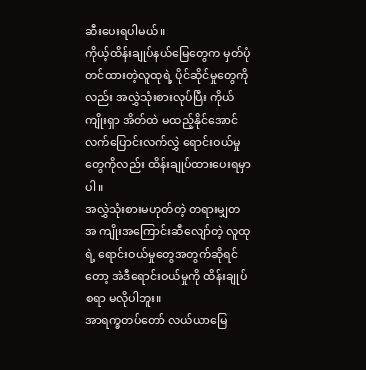ဆီးပေးရပါမယ်။
ကိုယ့်ထိန်းချုပ်နယ်မြေတွေက မှတ်ပုံ တင်ထားတဲ့လူထုရဲ့ ပိုင်ဆိုင်မှုတွေကိုလည်း အလွှဲသုံးစားလုပ်ပြီး ကိုယ်ကျိုးရှာ အိတ်ထဲ မထည့်နိုင်အောင် လက်ပြောင်းလက်လွှဲ ရောင်းဝယ်မှုတွေကိုလည်း ထိန်းချုပ်ထားပေးရမှာပါ။
အလွှဲသုံးစားမဟုတ်တဲ့ တရားမျှတ အ ကျိုးအကြောင်းဆီလျော်တဲ့ လူထုရဲ့ ရောင်းဝယ်မှုတွေအတွက်ဆိုရင်တော့ အဲဒီရောင်းဝယ်မှုကို ထိန်းချုပ်စရာ မလိုပါဘူး။
အာရက္ခတပ်တော် လယ်ယာမြေ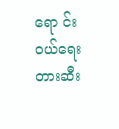ရော င်းဝယ်ရေး တားဆီး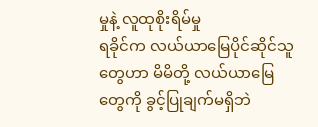မှုနဲ့ လူထုစိုးရိမ်မှု
ရခိုင်က လယ်ယာမြေပိုင်ဆိုင်သူတွေဟာ မိမိတို့ လယ်ယာမြေတွေကို ခွင့်ပြုချက်မရှိဘဲ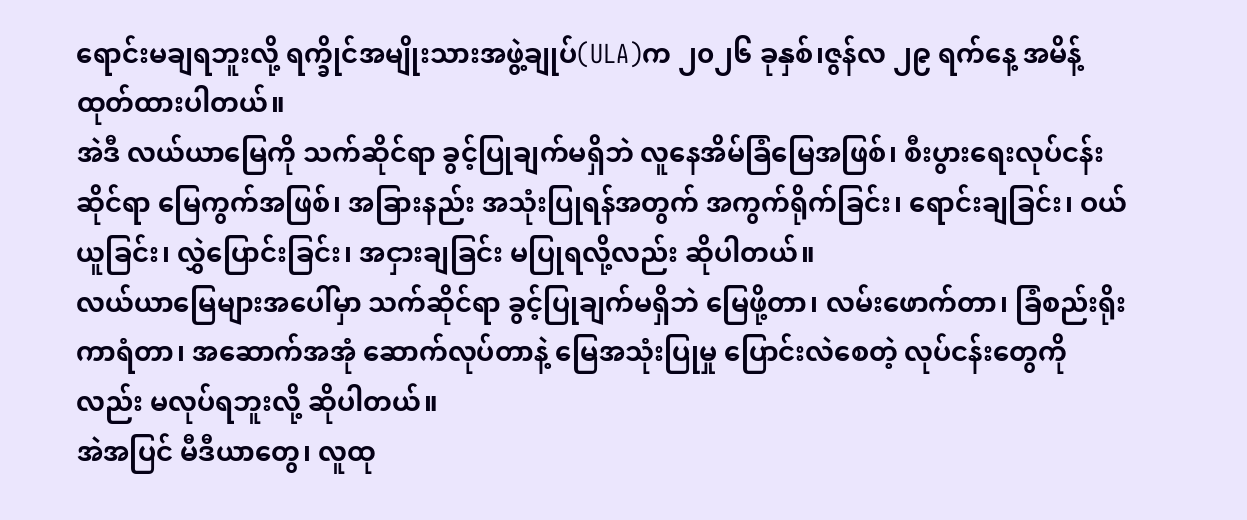ရောင်းမချရဘူးလို့ ရက္ခိုင်အမျိုးသားအဖွဲ့ချုပ်(ULA)က ၂၀၂၆ ခုနှစ်၊ဇွန်လ ၂၉ ရက်နေ့ အမိန့်ထုတ်ထားပါတယ်။
အဲဒီ လယ်ယာမြေကို သက်ဆိုင်ရာ ခွင့်ပြုချက်မရှိဘဲ လူနေအိမ်ခြံမြေအဖြစ်၊ စီးပွားရေးလုပ်ငန်းဆိုင်ရာ မြေကွက်အဖြစ်၊ အခြားနည်း အသုံးပြုရန်အတွက် အကွက်ရိုက်ခြင်း၊ ရောင်းချခြင်း၊ ဝယ်ယူခြင်း၊ လွှဲပြောင်းခြင်း၊ အငှားချခြင်း မပြုရလို့လည်း ဆိုပါတယ်။
လယ်ယာမြေများအပေါ်မှာ သက်ဆိုင်ရာ ခွင့်ပြုချက်မရှိဘဲ မြေဖို့တာ၊ လမ်းဖောက်တာ၊ ခြံစည်းရိုးကာရံတာ၊ အဆောက်အအုံ ဆောက်လုပ်တာနဲ့ မြေအသုံးပြုမှု ပြောင်းလဲစေတဲ့ လုပ်ငန်းတွေကိုလည်း မလုပ်ရဘူးလို့ ဆိုပါတယ်။
အဲအပြင် မီဒီယာတွေ၊ လူထု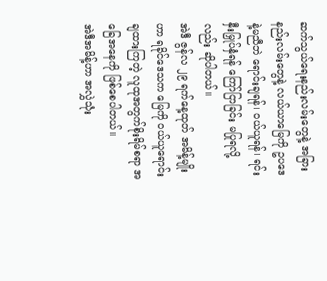ဆက်သွယ်ရေးနည်းလမ်းတွေနဲ့ အခြားနည်းလမ်းတွေနဲ့ လယ်ယာမြေကို ဥပဒေနဲ့မညီဘဲ ရောင်းချရန်၊ ဝယ်ယူရန်၊ ရင်းနှီးမြှုပ်နှံရန် ကြော်ငြာခြင်း မပြုရလို့လည်း ဆိုပါတယ်။
အဲဒီ ဇွန်လ ၂၉ ရက်နေ့ထုတ် အမိန့်မျိုးဟာ ရခိုင်ဒေသက မြေကို ဝယ်ယူရောင်းချထားကြတဲ့ လူထုအတွက်စိုးရိမ်စရာ အခြေအနေကို ဖြစ်စေပါတယ်။
အဲဒီအမိန့်ဟာ အလွှဲသုံး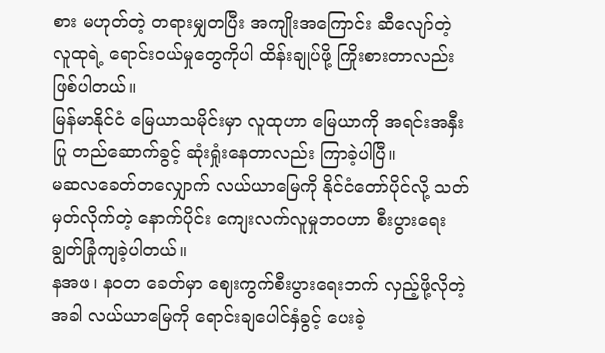စား မဟုတ်တဲ့ တရားမျှတပြီး အကျိုးအကြောင်း ဆီလျော်တဲ့ လူထုရဲ့ ရောင်းဝယ်မှုတွေကိုပါ ထိန်းချုပ်ဖို့ ကြိုးစားတာလည်း ဖြစ်ပါတယ်။
မြန်မာနိုင်ငံ မြေယာသမိုင်းမှာ လူထုဟာ မြေယာကို အရင်းအနှီးပြု တည်ဆောက်ခွင့် ဆုံးရှုံးနေတာလည်း ကြာခဲ့ပါပြီ။
မဆလခေတ်တလျှောက် လယ်ယာမြေကို နိုင်ငံတော်ပိုင်လို့ သတ်မှတ်လိုက်တဲ့ နောက်ပိုင်း ကျေးလက်လူမှုဘဝဟာ စီးပွားရေးချွတ်ခြုံကျခဲ့ပါတယ်။
နအဖ၊ နဝတ ခေတ်မှာ ဈေးကွက်စီးပွားရေးဘက် လှည့်ဖို့လိုတဲ့အခါ လယ်ယာမြေကို ရောင်းချပေါင်နှံခွင့် ပေးခဲ့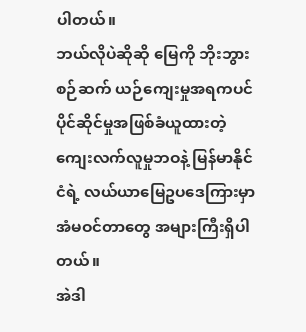ပါတယ်။
ဘယ်လိုပဲဆိုဆို မြေကို ဘိုးဘွားစဉ်ဆက် ယဉ်ကျေးမှုအရကပင် ပိုင်ဆိုင်မှုအဖြစ်ခံယူထားတဲ့ ကျေးလက်လူမှုဘဝနဲ့ မြန်မာနိုင်ငံရဲ့ လယ်ယာမြေဥပဒေကြားမှာ အံမဝင်တာတွေ အများကြီးရှိပါတယ်။
အဲဒါ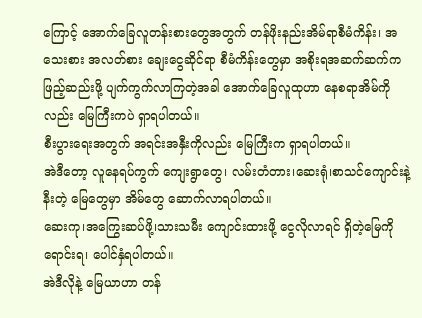ကြောင့် အောက်ခြေလူတန်းစားတွေအတွက် တန်ဖိုးနည်းအိမ်ရာစီမံကိန်း၊ အသေးစား အလတ်စား ချေးငွေဆိုင်ရာ စီမံကိန်းတွေမှာ အစိုးရအဆက်ဆက်က ဖြည့်ဆည်းဖို့ ပျက်ကွက်လာကြတဲ့အခါ အောက်ခြေလူထုဟာ နေစရာအိမ်ကိုလည်း မြေကြီးကပဲ ရှာရပါတယ်။
စီးပွားရေးအတွက် အရင်းအနှီးကိုလည်း မြေကြီးက ရှာရပါတယ်။
အဲဒီတော့ လူနေရပ်ကွက် ကျေးရွာတွေ၊ လမ်းတံတား၊ဆေးရုံ၊စာသင်ကျောင်းနဲ့ နီးတဲ့ မြေတွေမှာ အိမ်တွေ ဆောက်လာရပါတယ်။
ဆေးကု၊အကြွေးဆပ်ဖို့၊သားသမီး ကျောင်းထားဖို့ ငွေလိုလာရင် ရှိတဲ့မြေကို ရောင်းရ၊ ပေါင်နှံရပါတယ်။
အဲဒီလိုနဲ့ မြေယာဟာ တန်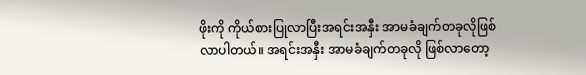ဖိုးကို ကိုယ်စားပြုလာပြီးအရင်းအနှီး အာမခံချက်တခုလိုဖြစ်လာပါတယ်။ အရင်းအနှီး အာမခံချက်တခုလို ဖြစ်လာတော့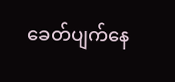ခေတ်ပျက်နေ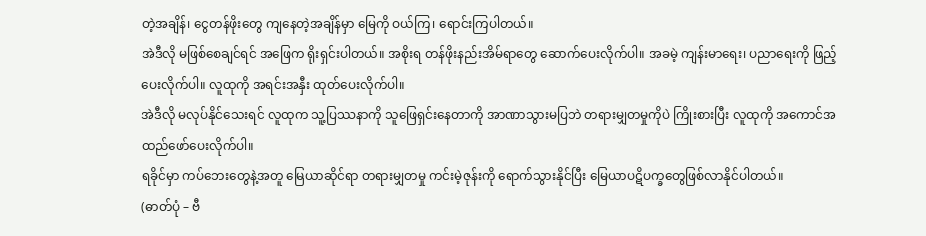တဲ့အချိန်၊ ငွေတန်ဖိုးတွေ ကျနေတဲ့အချိန်မှာ မြေကို ဝယ်ကြ၊ ရောင်းကြပါတယ်။
အဲဒီလို မဖြစ်စေချင်ရင် အဖြေက ရိုးရှင်းပါတယ်။ အစိုးရ တန်ဖိုးနည်းအိမ်ရာတွေ ဆောက်ပေးလိုက်ပါ။ အခမဲ့ ကျန်းမာရေး၊ ပညာရေးကို ဖြည့်ပေးလိုက်ပါ။ လူထုကို အရင်းအနှီး ထုတ်ပေးလိုက်ပါ။
အဲဒီလို မလုပ်နိုင်သေးရင် လူထုက သူ့ပြဿနာကို သူဖြေရှင်းနေတာကို အာဏာသွားမပြဘဲ တရားမျှတမှုကိုပဲ ကြိုးစားပြီး လူထုကို အကောင်အထည်ဖော်ပေးလိုက်ပါ။
ရခိုင်မှာ ကပ်ဘေးတွေနဲ့အတူ မြေယာဆိုင်ရာ တရားမျှတမှု ကင်းမဲ့ဇုန်းကို ရောက်သွားနိုင်ပြီး မြေယာပဋိပက္ခတွေဖြစ်လာနိုင်ပါတယ်။
(ဓာတ်ပုံ – ဗီ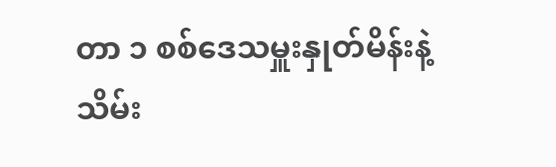တာ ၁ စစ်ဒေသမှူးနှုတ်မိန်းနဲ့သိမ်း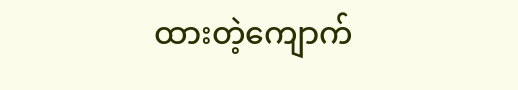ထားတဲ့ကျောက်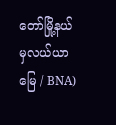တော်မြို့နယ်မှလယ်ယာမြေ / BNA)